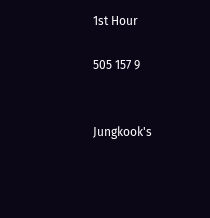1st Hour

505 157 9


Jungkook's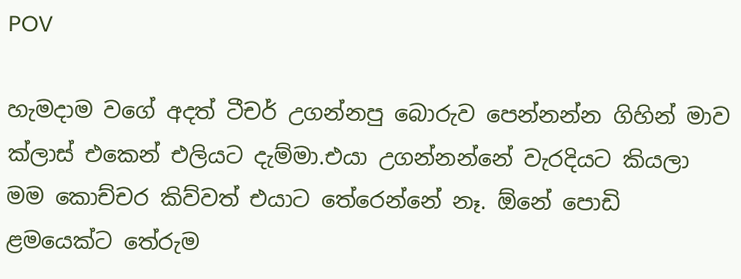POV

හැමදාම වගේ අදත් ටීචර් උගන්නපු බොරුව පෙන්නන්න ගිහින් මාව ක්ලාස් එකෙන් එලියට දැම්මා.එයා උගන්නන්නේ වැරදියට කියලා මම කොච්චර කිව්වත් එයාට තේරෙන්නේ නෑ. ඕනේ පොඩි ළමයෙක්ට තේරුම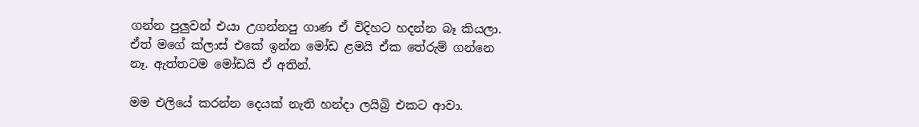ගන්න පුලුවන් එයා උගන්නපු ගාණ ඒ විදිහට හදන්න බෑ කියලා. ඒත් මගේ ක්ලාස් එකේ ඉන්න මෝඩ ළමයි ඒක තේරුම් ගන්නෙ නෑ. ඇත්තටම මෝඩයි ඒ අතින්.

මම එලියේ කරන්න දෙයක් නැති හන්දා ලයිබ්‍රි එකට ආවා.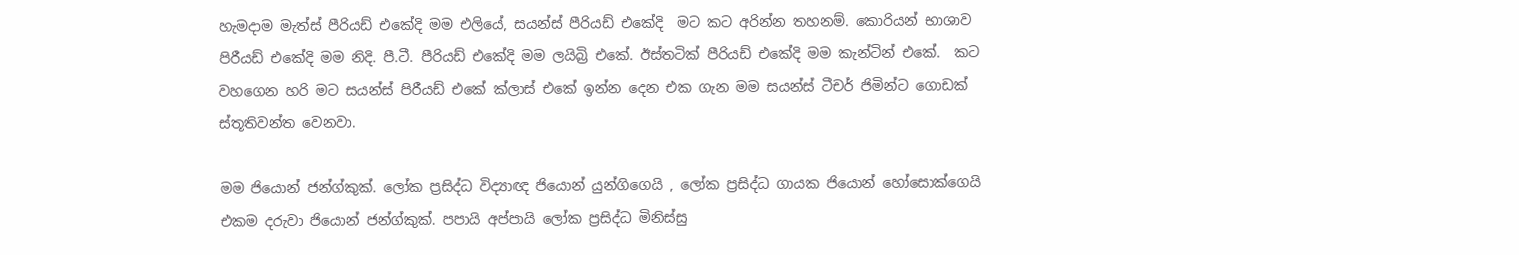හැමදාම මැත්ස් පීරියඩ් එකේදි මම එලියේ, සයන්ස් පීරියඩ් එකේදි  මට කට අරින්න තහනම්. කොරියන් භාශාව පිරීයඩ් එකේදි මම නිදි. පී.ටී. පීරියඩ් එකේදි මම ලයිබ්‍රි එකේ. ඊස්තටික් පීරියඩ් එකේදි මම කැන්ටින් එකේ.  කට වහගෙන හරි මට සයන්ස් පිරීයඩ් එකේ ක්ලාස් එකේ ඉන්න දෙන එක ගැන මම සයන්ස් ටීචර් ජිමින්ට ගොඩක් ස්තූතිවන්ත වෙනවා.

මම ජියොන් ජන්ග්කුක්. ලෝක ප්‍රසිද්ධ විද්‍යාඥ ජියොන් යුන්ගිගෙයි , ලෝක ප්‍රසිද්ධ ගායක ජියොන් හෝසොක්ගෙයි එකම දරුවා ජියොන් ජන්ග්කුක්. පපායි අප්පායි ලෝක ප්‍රසිද්ධ මිනිස්සු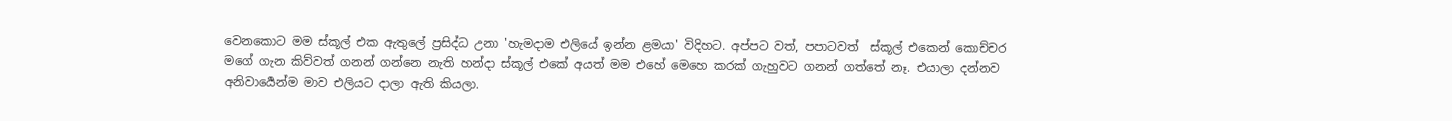වෙනකොට මම ස්කූල් එක ඇතුලේ ප්‍රසිද්ධ උනා 'හැමදාම එලියේ ඉන්න ළමයා' විදිහට. අප්පට වත්, පපාටවත්  ස්කූල් එකෙන් කොච්චර මගේ ගැන කිව්වත් ගනන් ගන්නෙ නැති හන්දා ස්කූල් එකේ අයත් මම එහේ මෙහෙ කරක් ගැහුවට ගනන් ගත්තේ නෑ. එයාලා දන්නව අනිවාර්‍යෙන්ම මාව එලියට දාලා ඇති කියලා.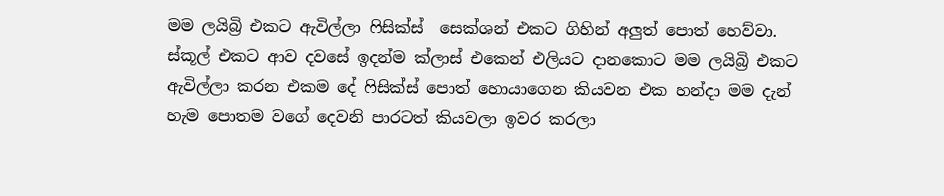මම ලයිබ්‍රි එකට ඇවිල්ලා ෆිසික්ස්  සෙක්ශන් එකට ගිහින් අලුත් පොත් හෙව්වා. ස්කූල් එකට ආව දවසේ ඉදන්ම ක්ලාස් එකෙන් එලියට දානකොට මම ලයිබ්‍රි එකට ඇවිල්ලා කරන එකම දේ ෆිසික්ස් පොත් හොයාගෙන කියවන එක හන්දා මම දැන් හැම පොතම වගේ දෙවනි පාරටත් කියවලා ඉවර කරලා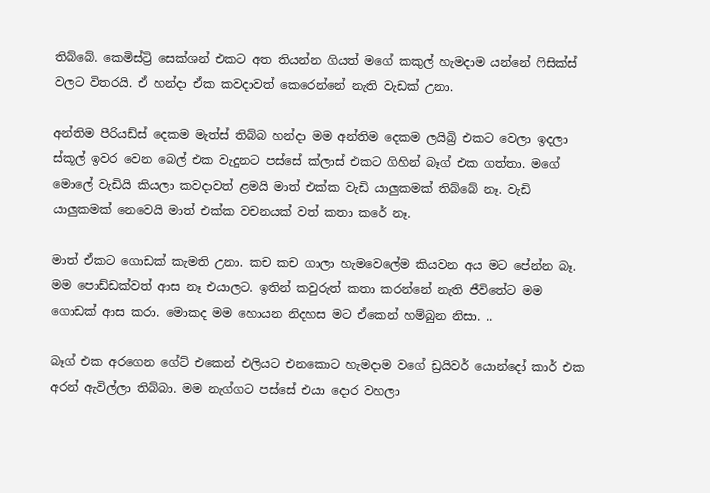තිබ්බේ. කෙමිස්ට්‍රි සෙක්ශන් එකට අත තියන්න ගියත් මගේ කකුල් හැමදාම යන්නේ ෆිසික්ස් වලට විතරයි. ඒ හන්දා ඒක කවදාවත් කෙරෙන්නේ නැති වැඩක් උනා.

අන්තිම පීරියඩ්ස් දෙකම මැත්ස් තිබ්බ හන්දා මම අන්තිම දෙකම ලයිබ්‍රි එකට වෙලා ඉදලා ස්කූල් ඉවර වෙන බෙල් එක වැදුනට පස්සේ ක්ලාස් එකට ගිහින් බෑග් එක ගත්තා. මගේ මොලේ වැඩියි කියලා කවදාවත් ළමයි මාත් එක්ක වැඩි යාලුකමක් තිබ්බේ නෑ. වැඩි යාලුකමක් නෙවෙයි මාත් එක්ක වචනයක් වත් කතා කරේ නෑ.

මාත් ඒකට ගොඩක් කැමති උනා. කච කච ගාලා හැමවෙලේම කියවන අය මට පේන්න බෑ. මම පොඩ්ඩක්වත් ආස නෑ එයාලට. ඉතින් කවුරුත් කතා කරන්නේ නැති ජීවිතේට මම ගොඩක් ආස කරා. මොකද මම හොයන නිදහස මට ඒකෙන් හම්බුන නිසා. ..

බෑග් එක අරගෙන ගේට් එකෙන් එලියට එනකොට හැමදාම වගේ ඩ්‍රයිවර් යොන්දෝ කාර් එක අරන් ඇවිල්ලා තිබ්බා. මම නැග්ගට පස්සේ එයා දොර වහලා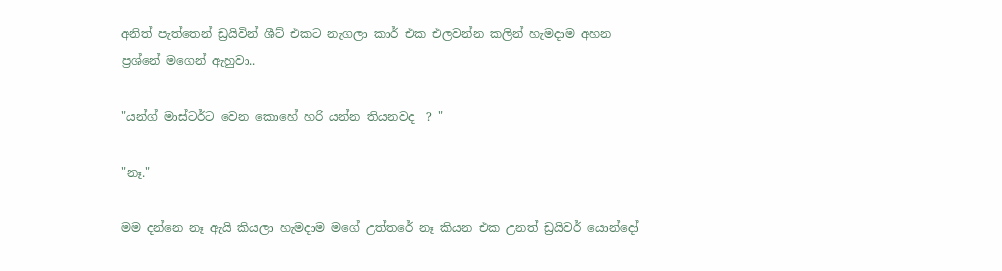අනිත් පැත්තෙන් ඩ්‍රයිවින් ශීට් එකට නැගලා කාර් එක එලවන්න කලින් හැමදාම අහන ප්‍රශ්නේ මගෙන් ඇහුවා..

"යන්ග් මාස්ටර්ට වෙන කොහේ හරි යන්න තියනවද  ? "

"නෑ."

මම දන්නෙ නෑ ඇයි කියලා හැමදාම මගේ උත්තරේ නෑ කියන එක උනත් ඩ්‍රයිවර් යොන්දෝ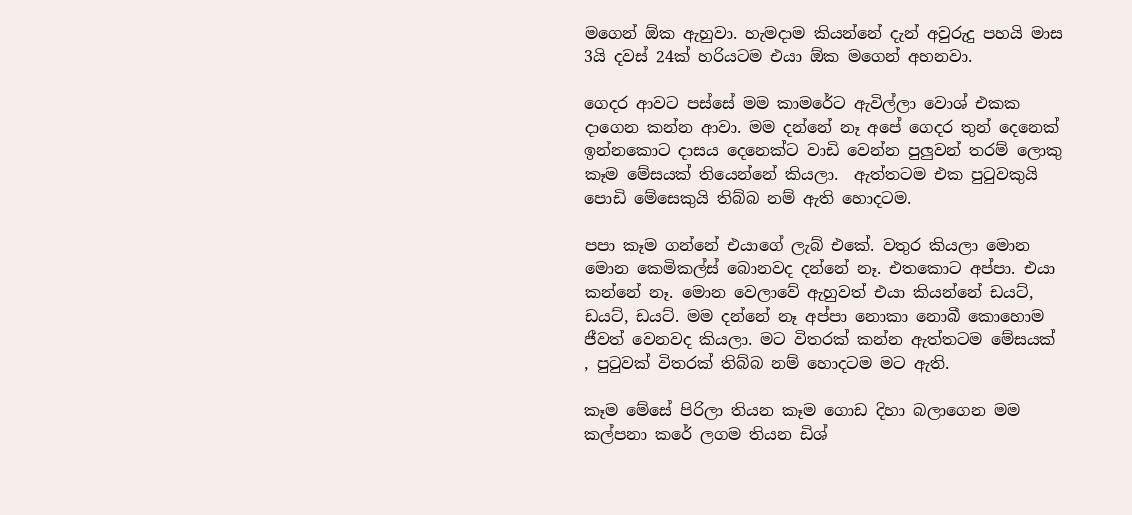මගෙන් ඕක ඇහුවා. හැමදාම කියන්නේ දැන් අවුරුදු පහයි මාස 3යි දවස් 24ක් හරියටම එයා ඕක මගෙන් අහනවා.

ගෙදර ආවට පස්සේ මම කාමරේට ඇවිල්ලා වොශ් එකක දාගෙන කන්න ආවා. මම දන්නේ නෑ අපේ ගෙදර තුන් දෙනෙක් ඉන්නකොට දාසය දෙනෙක්ට වාඩි වෙන්න පුලුවන් තරම් ලොකු කෑම මේසයක් තියෙන්නේ කියලා.  ඇත්තටම එක පුටුවකුයි පොඩි මේසෙකුයි තිබ්බ නම් ඇති හොදටම.

පපා කෑම ගන්නේ එයාගේ ලැබ් එකේ. වතුර කියලා මොන මොන කෙමිකල්ස් බොනවද දන්නේ නෑ. එතකොට අප්පා. එයා කන්නේ නෑ. මොන වෙලාවේ ඇහුවත් එයා කියන්නේ ඩයට්, ඩයට්, ඩයට්. මම දන්නේ නෑ අප්පා නොකා නොබී කොහොම ජීවත් වෙනවද කියලා. මට විතරක් කන්න ඇත්තටම මේසයක් , පුටුවක් විතරක් තිබ්බ නම් හොදටම මට ඇති.

කෑම මේසේ පිරිලා තියන කෑම ගොඩ දිහා බලාගෙන මම කල්පනා කරේ ලගම තියන ඩිශ්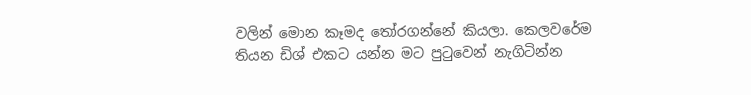වලින් මොන කෑමද තෝරගන්නේ කියලා. කෙලවරේම තියන ඩිශ් එකට යන්න මට පුටුවෙන් නැගිටින්න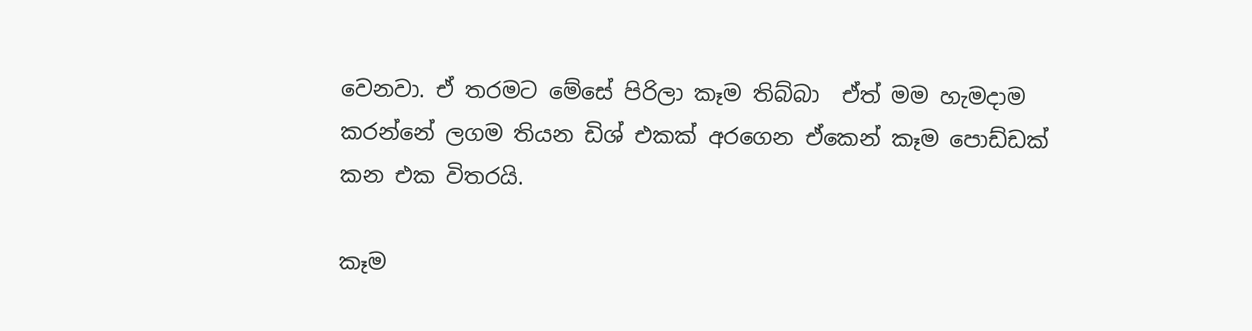වෙනවා. ඒ තරමට මේසේ පිරිලා කෑම තිබ්බා  ඒත් මම හැමදාම කරන්නේ ලගම තියන ඩිශ් එකක් අරගෙන ඒකෙන් කෑම පොඩ්ඩක් කන එක විතරයි.

කෑම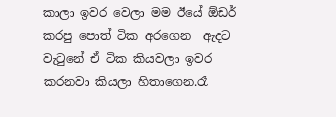කාලා ඉවර වෙලා මම ඊයේ ඕඩර් කරපු පොත් ටික අරගෙන  ඇදට වැටුනේ ඒ ටික කියවලා ඉවර කරනවා කියලා හිතාගෙන.රෑ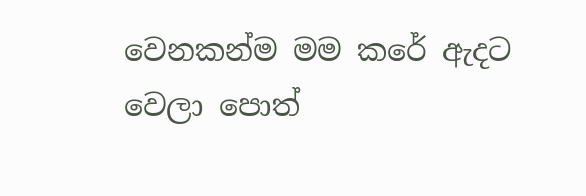වෙනකන්ම මම කරේ ඇදට වෙලා පොත්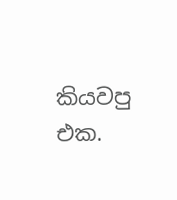කියවපු එක.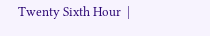Twenty Sixth Hour  |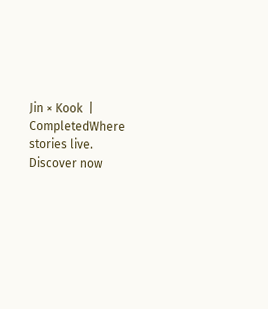Jin × Kook  |  CompletedWhere stories live. Discover now